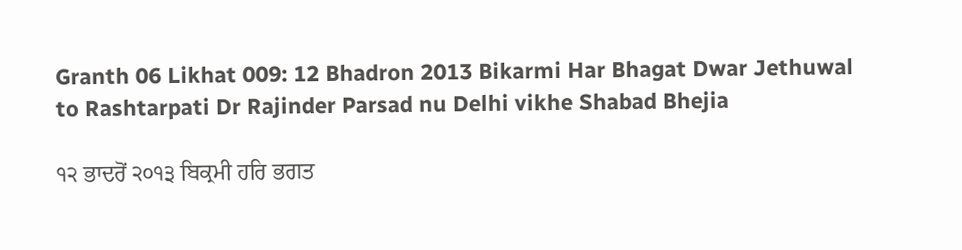Granth 06 Likhat 009: 12 Bhadron 2013 Bikarmi Har Bhagat Dwar Jethuwal to Rashtarpati Dr Rajinder Parsad nu Delhi vikhe Shabad Bhejia

੧੨ ਭਾਦਰੋਂ ੨੦੧੩ ਬਿਕ੍ਰਮੀ ਹਰਿ ਭਗਤ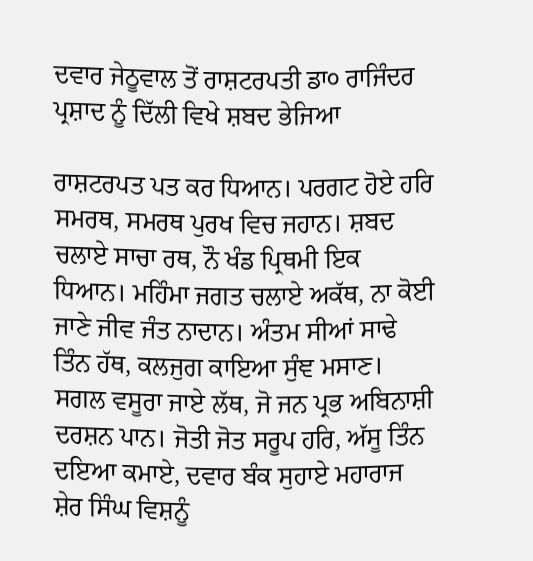ਦਵਾਰ ਜੇਠੂਵਾਲ ਤੋਂ ਰਾਸ਼ਟਰਪਤੀ ਡਾ੦ ਰਾਜਿੰਦਰ ਪ੍ਰਸ਼ਾਦ ਨੂੰ ਦਿੱਲੀ ਵਿਖੇ ਸ਼ਬਦ ਭੇਜਿਆ

ਰਾਸ਼ਟਰਪਤ ਪਤ ਕਰ ਧਿਆਨ। ਪਰਗਟ ਹੋਏ ਹਰਿ ਸਮਰਥ, ਸਮਰਥ ਪੁਰਖ ਵਿਚ ਜਹਾਨ। ਸ਼ਬਦ ਚਲਾਏ ਸਾਚਾ ਰਥ, ਨੌ ਖੰਡ ਪ੍ਰਿਥਮੀ ਇਕ ਧਿਆਨ। ਮਹਿੰਮਾ ਜਗਤ ਚਲਾਏ ਅਕੱਥ, ਨਾ ਕੋਈ ਜਾਣੇ ਜੀਵ ਜੰਤ ਨਾਦਾਨ। ਅੰਤਮ ਸੀਆਂ ਸਾਢੇ ਤਿੰਨ ਹੱਥ, ਕਲਜੁਗ ਕਾਇਆ ਸੁੰਞ ਮਸਾਣ। ਸਗਲ ਵਸੂਰਾ ਜਾਏ ਲੱਥ, ਜੋ ਜਨ ਪ੍ਰਭ ਅਬਿਨਾਸ਼ੀ ਦਰਸ਼ਨ ਪਾਨ। ਜੋਤੀ ਜੋਤ ਸਰੂਪ ਹਰਿ, ਅੱਸੂ ਤਿੰਨ ਦਇਆ ਕਮਾਏ, ਦਵਾਰ ਬੰਕ ਸੁਹਾਏ ਮਹਾਰਾਜ ਸ਼ੇਰ ਸਿੰਘ ਵਿਸ਼ਨੂੰ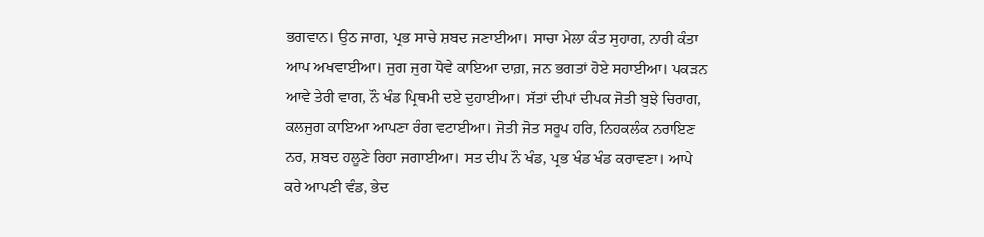ਭਗਵਾਨ। ਉਠ ਜਾਗ, ਪ੍ਰਭ ਸਾਚੇ ਸ਼ਬਦ ਜਣਾਈਆ। ਸਾਚਾ ਮੇਲਾ ਕੰਤ ਸੁਹਾਗ, ਨਾਰੀ ਕੰਤਾ ਆਪ ਅਖਵਾਈਆ। ਜੁਗ ਜੁਗ ਧੋਵੇ ਕਾਇਆ ਦਾਗ਼, ਜਨ ਭਗਤਾਂ ਹੋਏ ਸਹਾਈਆ। ਪਕੜਨ ਆਵੇ ਤੇਰੀ ਵਾਗ, ਨੌ ਖੰਡ ਪ੍ਰਿਥਮੀ ਦਏ ਦੁਹਾਈਆ। ਸੱਤਾਂ ਦੀਪਾਂ ਦੀਪਕ ਜੋਤੀ ਬੁਝੇ ਚਿਰਾਗ, ਕਲਜੁਗ ਕਾਇਆ ਆਪਣਾ ਰੰਗ ਵਟਾਈਆ। ਜੋਤੀ ਜੋਤ ਸਰੂਪ ਹਰਿ, ਨਿਹਕਲੰਕ ਨਰਾਇਣ ਨਰ, ਸ਼ਬਦ ਹਲੂਣੇ ਰਿਹਾ ਜਗਾਈਆ। ਸਤ ਦੀਪ ਨੌ ਖੰਡ, ਪ੍ਰਭ ਖੰਡ ਖੰਡ ਕਰਾਵਣਾ। ਆਪੇ ਕਰੇ ਆਪਣੀ ਵੰਡ, ਭੇਦ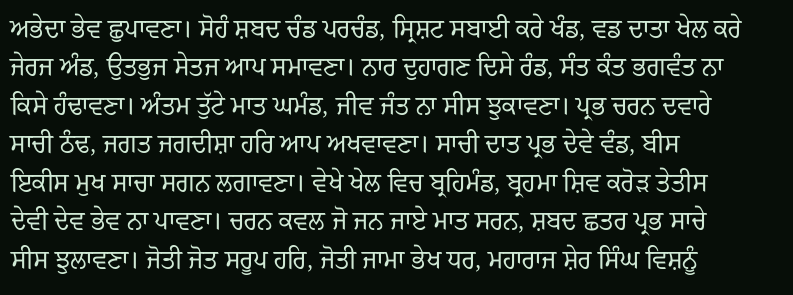ਅਭੇਦਾ ਭੇਵ ਛੁਪਾਵਣਾ। ਸੋਹੰ ਸ਼ਬਦ ਚੰਡ ਪਰਚੰਡ, ਸ੍ਰਿਸ਼ਟ ਸਬਾਈ ਕਰੇ ਖੰਡ, ਵਡ ਦਾਤਾ ਖੇਲ ਕਰੇ ਜੇਰਜ ਅੰਡ, ਉਤਭੁਜ ਸੇਤਜ ਆਪ ਸਮਾਵਣਾ। ਨਾਰ ਦੁਹਾਗਣ ਦਿਸੇ ਰੰਡ, ਸੰਤ ਕੰਤ ਭਗਵੰਤ ਨਾ ਕਿਸੇ ਹੰਢਾਵਣਾ। ਅੰਤਮ ਤੁੱਟੇ ਮਾਤ ਘਮੰਡ, ਜੀਵ ਜੰਤ ਨਾ ਸੀਸ ਝੁਕਾਵਣਾ। ਪ੍ਰਭ ਚਰਨ ਦਵਾਰੇ ਸਾਚੀ ਠੰਢ, ਜਗਤ ਜਗਦੀਸ਼ਾ ਹਰਿ ਆਪ ਅਖਵਾਵਣਾ। ਸਾਚੀ ਦਾਤ ਪ੍ਰਭ ਦੇਵੇ ਵੰਡ, ਬੀਸ ਇਕੀਸ ਮੁਖ ਸਾਚਾ ਸਗਨ ਲਗਾਵਣਾ। ਵੇਖੇ ਖੇਲ ਵਿਚ ਬ੍ਰਹਿਮੰਡ, ਬ੍ਰਹਮਾ ਸ਼ਿਵ ਕਰੋੜ ਤੇਤੀਸ ਦੇਵੀ ਦੇਵ ਭੇਵ ਨਾ ਪਾਵਣਾ। ਚਰਨ ਕਵਲ ਜੋ ਜਨ ਜਾਏ ਮਾਤ ਸਰਨ, ਸ਼ਬਦ ਛਤਰ ਪ੍ਰਭ ਸਾਚੇ ਸੀਸ ਝੁਲਾਵਣਾ। ਜੋਤੀ ਜੋਤ ਸਰੂਪ ਹਰਿ, ਜੋਤੀ ਜਾਮਾ ਭੇਖ ਧਰ, ਮਹਾਰਾਜ ਸ਼ੇਰ ਸਿੰਘ ਵਿਸ਼ਨੂੰ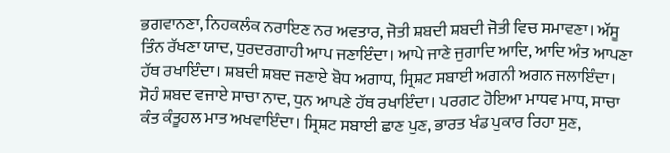ਭਗਵਾਨਣਾ, ਨਿਹਕਲੰਕ ਨਰਾਇਣ ਨਰ ਅਵਤਾਰ, ਜੋਤੀ ਸ਼ਬਦੀ ਸ਼ਬਦੀ ਜੋਤੀ ਵਿਚ ਸਮਾਵਣਾ। ਅੱਸੂ ਤਿੰਨ ਰੱਖਣਾ ਯਾਦ, ਧੁਰਦਰਗਾਹੀ ਆਪ ਜਣਾਇੰਦਾ। ਆਪੇ ਜਾਣੇ ਜੁਗਾਦਿ ਆਦਿ, ਆਦਿ ਅੰਤ ਆਪਣਾ ਹੱਥ ਰਖਾਇੰਦਾ। ਸ਼ਬਦੀ ਸ਼ਬਦ ਜਣਾਏ ਬੋਧ ਅਗਾਧ, ਸ੍ਰਿਸ਼ਟ ਸਬਾਈ ਅਗਨੀ ਅਗਨ ਜਲਾਇੰਦਾ। ਸੋਹੰ ਸ਼ਬਦ ਵਜਾਏ ਸਾਚਾ ਨਾਦ, ਧੁਨ ਆਪਣੇ ਹੱਥ ਰਖਾਇੰਦਾ। ਪਰਗਟ ਹੋਇਆ ਮਾਧਵ ਮਾਧ, ਸਾਚਾ ਕੰਤ ਕੰਤੂਹਲ ਮਾਤ ਅਖਵਾਇੰਦਾ। ਸ੍ਰਿਸ਼ਟ ਸਬਾਈ ਛਾਣ ਪੁਣ, ਭਾਰਤ ਖੰਡ ਪੁਕਾਰ ਰਿਹਾ ਸੁਣ,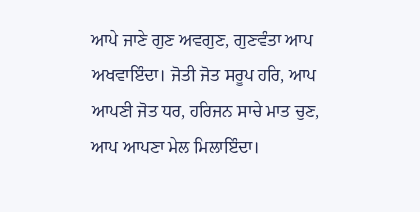ਆਪੇ ਜਾਣੇ ਗੁਣ ਅਵਗੁਣ, ਗੁਣਵੰਤਾ ਆਪ ਅਖਵਾਇੰਦਾ। ਜੋਤੀ ਜੋਤ ਸਰੂਪ ਹਰਿ, ਆਪ ਆਪਣੀ ਜੋਤ ਧਰ, ਹਰਿਜਨ ਸਾਚੇ ਮਾਤ ਚੁਣ, ਆਪ ਆਪਣਾ ਮੇਲ ਮਿਲਾਇੰਦਾ।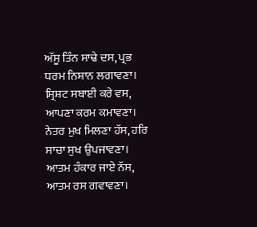ਅੱਸੂ ਤਿੰਨ ਸਾਢੇ ਦਸ, ਪ੍ਰਭ ਧਰਮ ਨਿਸ਼ਾਨ ਲਗਾਵਣਾ। ਸ੍ਰਿਸ਼ਟ ਸਬਾਈ ਕਰੇ ਵਸ, ਆਪਣਾ ਕਰਮ ਕਮਾਵਣਾ। ਨੇਤਰ ਮੁਖ ਮਿਲਣਾ ਹੱਸ, ਹਰਿ ਸਾਚਾ ਸੁਖ ਉਪਜਾਵਣਾ। ਆਤਮ ਹੰਕਾਰ ਜਾਏ ਨੱਸ, ਆਤਮ ਰਸ ਗਵਾਵਣਾ।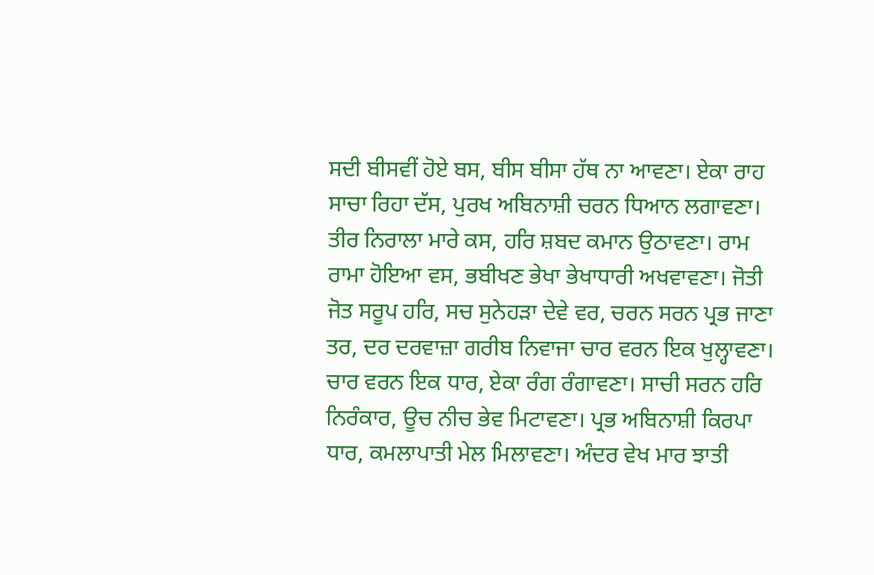ਸਦੀ ਬੀਸਵੀਂ ਹੋਏ ਬਸ, ਬੀਸ ਬੀਸਾ ਹੱਥ ਨਾ ਆਵਣਾ। ਏਕਾ ਰਾਹ ਸਾਚਾ ਰਿਹਾ ਦੱਸ, ਪੁਰਖ ਅਬਿਨਾਸ਼ੀ ਚਰਨ ਧਿਆਨ ਲਗਾਵਣਾ। ਤੀਰ ਨਿਰਾਲਾ ਮਾਰੇ ਕਸ, ਹਰਿ ਸ਼ਬਦ ਕਮਾਨ ਉਠਾਵਣਾ। ਰਾਮ ਰਾਮਾ ਹੋਇਆ ਵਸ, ਭਬੀਖਣ ਭੇਖਾ ਭੇਖਾਧਾਰੀ ਅਖਵਾਵਣਾ। ਜੋਤੀ ਜੋਤ ਸਰੂਪ ਹਰਿ, ਸਚ ਸੁਨੇਹੜਾ ਦੇਵੇ ਵਰ, ਚਰਨ ਸਰਨ ਪ੍ਰਭ ਜਾਣਾ ਤਰ, ਦਰ ਦਰਵਾਜ਼ਾ ਗਰੀਬ ਨਿਵਾਜਾ ਚਾਰ ਵਰਨ ਇਕ ਖੁਲ੍ਹਾਵਣਾ। ਚਾਰ ਵਰਨ ਇਕ ਧਾਰ, ਏਕਾ ਰੰਗ ਰੰਗਾਵਣਾ। ਸਾਚੀ ਸਰਨ ਹਰਿ ਨਿਰੰਕਾਰ, ਊਚ ਨੀਚ ਭੇਵ ਮਿਟਾਵਣਾ। ਪ੍ਰਭ ਅਬਿਨਾਸ਼ੀ ਕਿਰਪਾ ਧਾਰ, ਕਮਲਾਪਾਤੀ ਮੇਲ ਮਿਲਾਵਣਾ। ਅੰਦਰ ਵੇਖ ਮਾਰ ਝਾਤੀ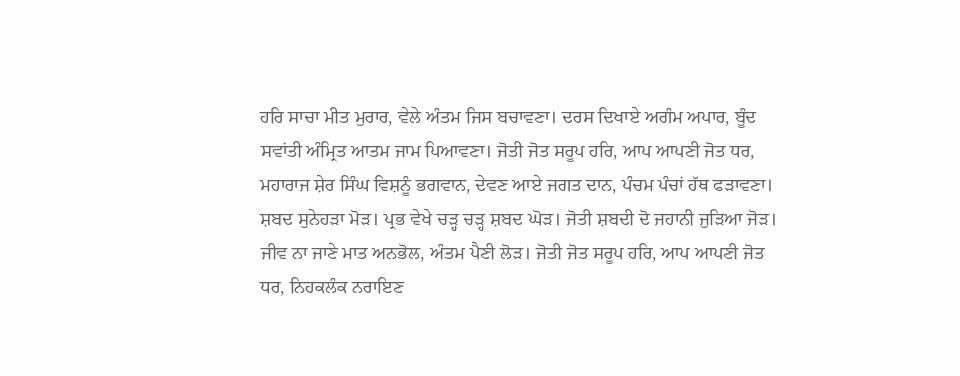ਹਰਿ ਸਾਚਾ ਮੀਤ ਮੁਰਾਰ, ਵੇਲੇ ਅੰਤਮ ਜਿਸ ਬਚਾਵਣਾ। ਦਰਸ ਦਿਖਾਏ ਅਗੰਮ ਅਪਾਰ, ਬੂੰਦ ਸਵਾਂਤੀ ਅੰਮ੍ਰਿਤ ਆਤਮ ਜਾਮ ਪਿਆਵਣਾ। ਜੋਤੀ ਜੋਤ ਸਰੂਪ ਹਰਿ, ਆਪ ਆਪਣੀ ਜੋਤ ਧਰ, ਮਹਾਰਾਜ ਸ਼ੇਰ ਸਿੰਘ ਵਿਸ਼ਨੂੰ ਭਗਵਾਨ, ਦੇਵਣ ਆਏ ਜਗਤ ਦਾਨ, ਪੰਚਮ ਪੰਚਾਂ ਹੱਥ ਫੜਾਵਣਾ। ਸ਼ਬਦ ਸੁਨੇਹੜਾ ਮੋੜ। ਪ੍ਰਭ ਵੇਖੇ ਚੜ੍ਹ ਚੜ੍ਹ ਸ਼ਬਦ ਘੋੜ। ਜੋਤੀ ਸ਼ਬਦੀ ਦੋ ਜਹਾਨੀ ਜੁੜਿਆ ਜੋੜ। ਜੀਵ ਨਾ ਜਾਣੇ ਮਾਤ ਅਨਭੋਲ, ਅੰਤਮ ਪੈਣੀ ਲੋੜ। ਜੋਤੀ ਜੋਤ ਸਰੂਪ ਹਰਿ, ਆਪ ਆਪਣੀ ਜੋਤ ਧਰ, ਨਿਹਕਲੰਕ ਨਰਾਇਣ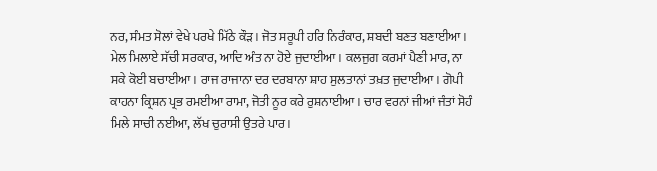ਨਰ, ਸੰਮਤ ਸੋਲਾਂ ਵੇਖੇ ਪਰਖੇ ਮਿੱਠੇ ਕੌੜ। ਜੋਤ ਸਰੂਪੀ ਹਰਿ ਨਿਰੰਕਾਰ, ਸ਼ਬਦੀ ਬਣਤ ਬਣਾਈਆ। ਮੇਲ ਮਿਲਾਏ ਸੱਚੀ ਸਰਕਾਰ, ਆਦਿ ਅੰਤ ਨਾ ਹੋਏ ਜੁਦਾਈਆ। ਕਲਜੁਗ ਕਰਮਾਂ ਪੈਣੀ ਮਾਰ, ਨਾ ਸਕੇ ਕੋਈ ਬਚਾਈਆ। ਰਾਜ ਰਾਜਾਨਾ ਦਰ ਦਰਬਾਨਾ ਸ਼ਾਹ ਸੁਲਤਾਨਾਂ ਤਖ਼ਤ ਜੁਦਾਈਆ। ਗੋਪੀ ਕਾਹਨਾ ਕ੍ਰਿਸ਼ਨ ਪ੍ਰਭ ਰਮਈਆ ਰਾਮਾ, ਜੋਤੀ ਨੂਰ ਕਰੇ ਰੁਸ਼ਨਾਈਆ। ਚਾਰ ਵਰਨਾਂ ਜੀਆਂ ਜੰਤਾਂ ਸੋਹੰ ਮਿਲੇ ਸਾਚੀ ਨਈਆ, ਲੱਖ ਚੁਰਾਸੀ ਉਤਰੇ ਪਾਰ।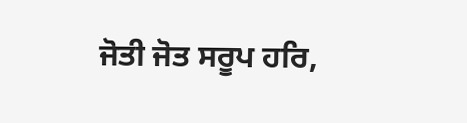ਜੋਤੀ ਜੋਤ ਸਰੂਪ ਹਰਿ,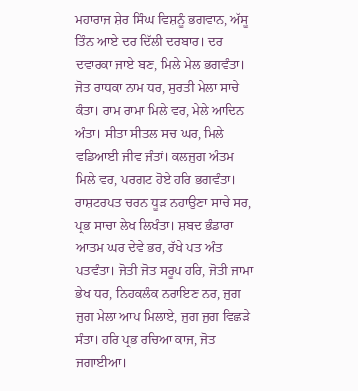ਮਹਾਰਾਜ ਸ਼ੇਰ ਸਿੰਘ ਵਿਸ਼ਨੂੰ ਭਗਵਾਨ, ਅੱਸੂ ਤਿੰਨ ਆਏ ਦਰ ਦਿੱਲੀ ਦਰਬਾਰ। ਦਰ ਦਵਾਰਕਾ ਜਾਏ ਬਣ, ਮਿਲੇ ਮੇਲ ਭਗਵੰਤਾ। ਜੋਤ ਰਾਧਕਾ ਨਾਮ ਧਰ, ਸੁਰਤੀ ਮੇਲਾ ਸਾਚੇ ਕੰਤਾ। ਰਾਮ ਰਾਮਾ ਮਿਲੇ ਵਰ, ਮੇਲੇ ਆਦਿਨ ਅੰਤਾ। ਸੀਤਾ ਸੀਤਲ ਸਚ ਘਰ, ਮਿਲੇ ਵਡਿਆਈ ਜੀਵ ਜੰਤਾਂ। ਕਲਜੁਗ ਅੰਤਮ ਮਿਲੇ ਵਰ, ਪਰਗਟ ਹੋਏ ਹਰਿ ਭਗਵੰਤਾ। ਰਾਸ਼ਟਰਪਤ ਚਰਨ ਧੂੜ ਨਹਾਉਣਾ ਸਾਚੇ ਸਰ, ਪ੍ਰਭ ਸਾਚਾ ਲੇਖ ਲਿਖੰਤਾ। ਸ਼ਬਦ ਭੰਡਾਰਾ ਆਤਮ ਘਰ ਦੇਵੇ ਭਰ, ਰੱਖੇ ਪਤ ਅੰਤ ਪਤਵੰਤਾ। ਜੋਤੀ ਜੋਤ ਸਰੂਪ ਹਰਿ, ਜੋਤੀ ਜਾਮਾ ਭੇਖ ਧਰ, ਨਿਹਕਲੰਕ ਨਰਾਇਣ ਨਰ, ਜੁਗ ਜੁਗ ਮੇਲਾ ਆਪ ਮਿਲਾਏ, ਜੁਗ ਜੁਗ ਵਿਛੜੇ ਸੰਤਾ। ਹਰਿ ਪ੍ਰਭ ਰਚਿਆ ਕਾਜ, ਜੋਤ ਜਗਾਈਆ।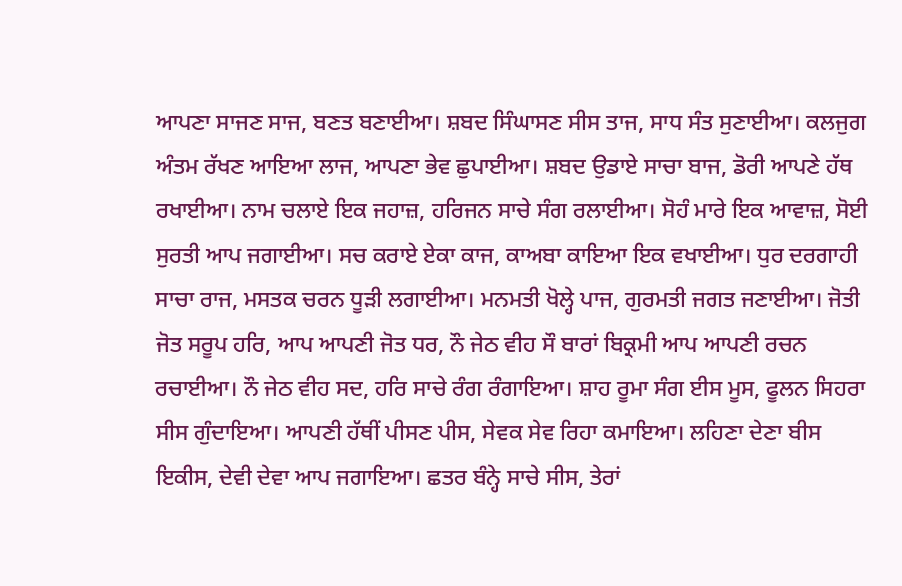ਆਪਣਾ ਸਾਜਣ ਸਾਜ, ਬਣਤ ਬਣਾਈਆ। ਸ਼ਬਦ ਸਿੰਘਾਸਣ ਸੀਸ ਤਾਜ, ਸਾਧ ਸੰਤ ਸੁਣਾਈਆ। ਕਲਜੁਗ ਅੰਤਮ ਰੱਖਣ ਆਇਆ ਲਾਜ, ਆਪਣਾ ਭੇਵ ਛੁਪਾਈਆ। ਸ਼ਬਦ ਉਡਾਏ ਸਾਚਾ ਬਾਜ, ਡੋਰੀ ਆਪਣੇ ਹੱਥ ਰਖਾਈਆ। ਨਾਮ ਚਲਾਏ ਇਕ ਜਹਾਜ਼, ਹਰਿਜਨ ਸਾਚੇ ਸੰਗ ਰਲਾਈਆ। ਸੋਹੰ ਮਾਰੇ ਇਕ ਆਵਾਜ਼, ਸੋਈ ਸੁਰਤੀ ਆਪ ਜਗਾਈਆ। ਸਚ ਕਰਾਏ ਏਕਾ ਕਾਜ, ਕਾਅਬਾ ਕਾਇਆ ਇਕ ਵਖਾਈਆ। ਧੁਰ ਦਰਗਾਹੀ ਸਾਚਾ ਰਾਜ, ਮਸਤਕ ਚਰਨ ਧੂੜੀ ਲਗਾਈਆ। ਮਨਮਤੀ ਖੋਲ੍ਹੇ ਪਾਜ, ਗੁਰਮਤੀ ਜਗਤ ਜਣਾਈਆ। ਜੋਤੀ ਜੋਤ ਸਰੂਪ ਹਰਿ, ਆਪ ਆਪਣੀ ਜੋਤ ਧਰ, ਨੌ ਜੇਠ ਵੀਹ ਸੌ ਬਾਰਾਂ ਬਿਕ੍ਰਮੀ ਆਪ ਆਪਣੀ ਰਚਨ ਰਚਾਈਆ। ਨੌ ਜੇਠ ਵੀਹ ਸਦ, ਹਰਿ ਸਾਚੇ ਰੰਗ ਰੰਗਾਇਆ। ਸ਼ਾਹ ਰੂਮਾ ਸੰਗ ਈਸ ਮੂਸ, ਫੂਲਨ ਸਿਹਰਾ ਸੀਸ ਗੁੰਦਾਇਆ। ਆਪਣੀ ਹੱਥੀਂ ਪੀਸਣ ਪੀਸ, ਸੇਵਕ ਸੇਵ ਰਿਹਾ ਕਮਾਇਆ। ਲਹਿਣਾ ਦੇਣਾ ਬੀਸ ਇਕੀਸ, ਦੇਵੀ ਦੇਵਾ ਆਪ ਜਗਾਇਆ। ਛਤਰ ਬੰਨ੍ਹੇ ਸਾਚੇ ਸੀਸ, ਤੇਰਾਂ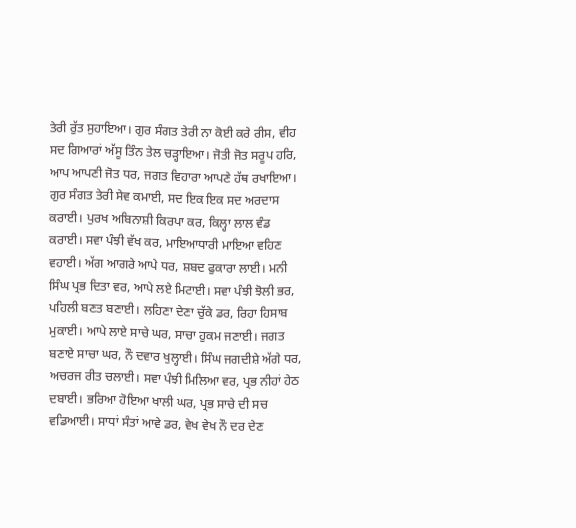ਤੇਰੀ ਰੁੱਤ ਸੁਹਾਇਆ। ਗੁਰ ਸੰਗਤ ਤੇਰੀ ਨਾ ਕੋਈ ਕਰੇ ਰੀਸ, ਵੀਹ ਸਦ ਗਿਆਰਾਂ ਅੱਸੂ ਤਿੰਨ ਤੇਲ ਚੜ੍ਹਾਇਆ। ਜੋਤੀ ਜੋਤ ਸਰੂਪ ਹਰਿ, ਆਪ ਆਪਣੀ ਜੋਤ ਧਰ, ਜਗਤ ਵਿਹਾਰਾ ਆਪਣੇ ਹੱਥ ਰਖਾਇਆ। ਗੁਰ ਸੰਗਤ ਤੇਰੀ ਸੇਵ ਕਮਾਈ, ਸਦ ਇਕ ਇਕ ਸਦ ਅਰਦਾਸ ਕਰਾਈ। ਪੁਰਖ ਅਬਿਨਾਸ਼ੀ ਕਿਰਪਾ ਕਰ, ਕਿਲ੍ਹਾ ਲਾਲ ਵੰਡ ਕਰਾਈ। ਸਵਾ ਪੰਝੀ ਵੱਖ ਕਰ, ਮਾਇਆਧਾਰੀ ਮਾਇਆ ਵਹਿਣ ਵਹਾਈ। ਅੱਗ ਆਗਰੇ ਆਪੇ ਧਰ, ਸ਼ਬਦ ਫੁਕਾਰਾ ਲਾਈ। ਮਨੀ ਸਿੰਘ ਪ੍ਰਭ ਦਿਤਾ ਵਰ, ਆਪੇ ਲਏ ਮਿਟਾਈ। ਸਵਾ ਪੰਝੀ ਝੋਲੀ ਭਰ, ਪਹਿਲੀ ਬਣਤ ਬਣਾਈ। ਲਹਿਣਾ ਦੇਣਾ ਚੁੱਕੇ ਡਰ, ਰਿਹਾ ਹਿਸਾਬ ਮੁਕਾਈ। ਆਪੇ ਲਾਏ ਸਾਚੇ ਘਰ, ਸਾਚਾ ਹੁਕਮ ਜਣਾਈ। ਜਗਤ ਬਣਾਏ ਸਾਚਾ ਘਰ, ਨੌ ਦਵਾਰ ਖੁਲ੍ਹਾਈ। ਸਿੰਘ ਜਗਦੀਸ਼ੇ ਅੱਗੇ ਧਰ, ਅਚਰਜ ਰੀਤ ਚਲਾਈ। ਸਵਾ ਪੰਝੀ ਮਿਲਿਆ ਵਰ, ਪ੍ਰਭ ਨੀਹਾਂ ਹੇਠ ਦਬਾਈ। ਭਰਿਆ ਹੋਇਆ ਖਾਲੀ ਘਰ, ਪ੍ਰਭ ਸਾਚੇ ਦੀ ਸਚ ਵਡਿਆਈ। ਸਾਧਾਂ ਸੰਤਾਂ ਆਵੇ ਡਰ, ਵੇਖ ਵੇਖ ਨੌ ਦਰ ਦੇਣ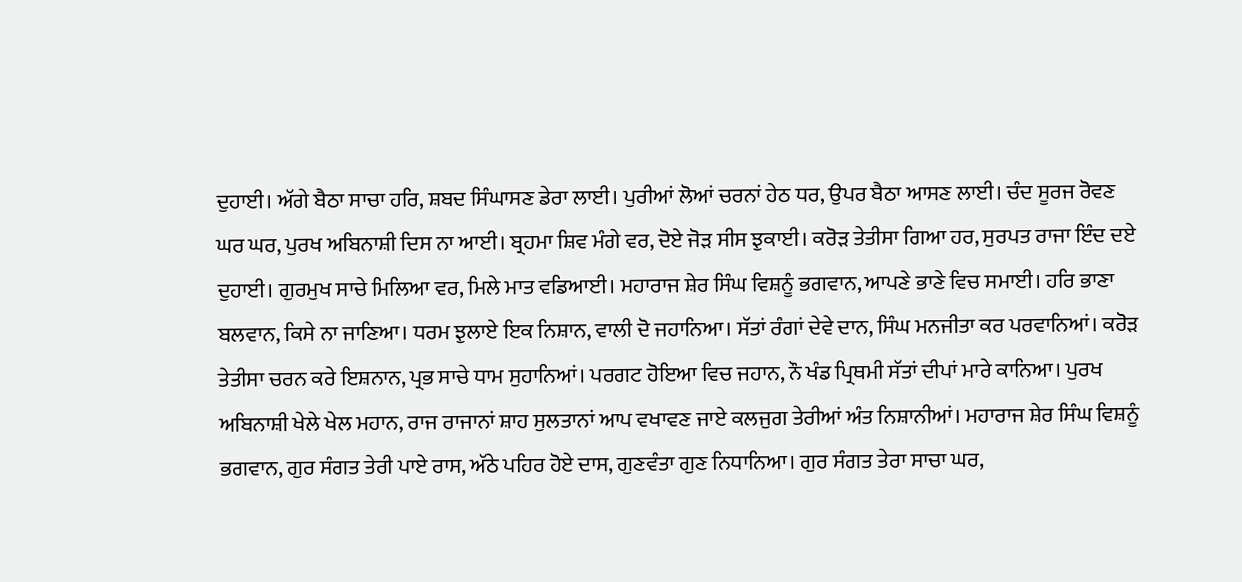ਦੁਹਾਈ। ਅੱਗੇ ਬੈਠਾ ਸਾਚਾ ਹਰਿ, ਸ਼ਬਦ ਸਿੰਘਾਸਣ ਡੇਰਾ ਲਾਈ। ਪੁਰੀਆਂ ਲੋਆਂ ਚਰਨਾਂ ਹੇਠ ਧਰ, ਉਪਰ ਬੈਠਾ ਆਸਣ ਲਾਈ। ਚੰਦ ਸੂਰਜ ਰੋਵਣ ਘਰ ਘਰ, ਪੁਰਖ ਅਬਿਨਾਸ਼ੀ ਦਿਸ ਨਾ ਆਈ। ਬ੍ਰਹਮਾ ਸ਼ਿਵ ਮੰਗੇ ਵਰ, ਦੋਏ ਜੋੜ ਸੀਸ ਝੁਕਾਈ। ਕਰੋੜ ਤੇਤੀਸਾ ਗਿਆ ਹਰ, ਸੁਰਪਤ ਰਾਜਾ ਇੰਦ ਦਏ ਦੁਹਾਈ। ਗੁਰਮੁਖ ਸਾਚੇ ਮਿਲਿਆ ਵਰ, ਮਿਲੇ ਮਾਤ ਵਡਿਆਈ। ਮਹਾਰਾਜ ਸ਼ੇਰ ਸਿੰਘ ਵਿਸ਼ਨੂੰ ਭਗਵਾਨ, ਆਪਣੇ ਭਾਣੇ ਵਿਚ ਸਮਾਈ। ਹਰਿ ਭਾਣਾ ਬਲਵਾਨ, ਕਿਸੇ ਨਾ ਜਾਣਿਆ। ਧਰਮ ਝੁਲਾਏ ਇਕ ਨਿਸ਼ਾਨ, ਵਾਲੀ ਦੋ ਜਹਾਨਿਆ। ਸੱਤਾਂ ਰੰਗਾਂ ਦੇਵੇ ਦਾਨ, ਸਿੰਘ ਮਨਜੀਤਾ ਕਰ ਪਰਵਾਨਿਆਂ। ਕਰੋੜ ਤੇਤੀਸਾ ਚਰਨ ਕਰੇ ਇਸ਼ਨਾਨ, ਪ੍ਰਭ ਸਾਚੇ ਧਾਮ ਸੁਹਾਨਿਆਂ। ਪਰਗਟ ਹੋਇਆ ਵਿਚ ਜਹਾਨ, ਨੌ ਖੰਡ ਪ੍ਰਿਥਮੀ ਸੱਤਾਂ ਦੀਪਾਂ ਮਾਰੇ ਕਾਨਿਆ। ਪੁਰਖ ਅਬਿਨਾਸ਼ੀ ਖੇਲੇ ਖੇਲ ਮਹਾਨ, ਰਾਜ ਰਾਜਾਨਾਂ ਸ਼ਾਹ ਸੁਲਤਾਨਾਂ ਆਪ ਵਖਾਵਣ ਜਾਏ ਕਲਜੁਗ ਤੇਰੀਆਂ ਅੰਤ ਨਿਸ਼ਾਨੀਆਂ। ਮਹਾਰਾਜ ਸ਼ੇਰ ਸਿੰਘ ਵਿਸ਼ਨੂੰ ਭਗਵਾਨ, ਗੁਰ ਸੰਗਤ ਤੇਰੀ ਪਾਏ ਰਾਸ, ਅੱਠੇ ਪਹਿਰ ਹੋਏ ਦਾਸ, ਗੁਣਵੰਤਾ ਗੁਣ ਨਿਧਾਨਿਆ। ਗੁਰ ਸੰਗਤ ਤੇਰਾ ਸਾਚਾ ਘਰ,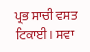ਪ੍ਰਭ ਸਾਚੀ ਵਸਤ ਟਿਕਾਈ। ਸਵਾ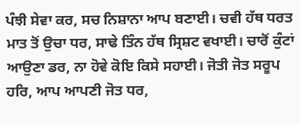ਪੰਝੀ ਸੇਵਾ ਕਰ, ਸਚ ਨਿਸ਼ਾਨਾ ਆਪ ਬਣਾਈ। ਚਵੀ ਹੱਥ ਧਰਤ ਮਾਤ ਤੋਂ ਉਚਾ ਧਰ, ਸਾਢੇ ਤਿੰਨ ਹੱਥ ਸ੍ਰਿਸ਼ਟ ਵਖਾਈ। ਚਾਰੋਂ ਕੁੰਟਾਂ ਆਉਣਾ ਡਰ, ਨਾ ਹੋਵੇ ਕੋਇ ਕਿਸੇ ਸਹਾਈ। ਜੋਤੀ ਜੋਤ ਸਰੂਪ ਹਰਿ, ਆਪ ਆਪਣੀ ਜੋਤ ਧਰ,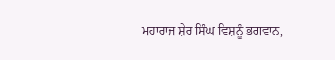ਮਹਾਰਾਜ ਸ਼ੇਰ ਸਿੰਘ ਵਿਸ਼ਨੂੰ ਭਗਵਾਨ,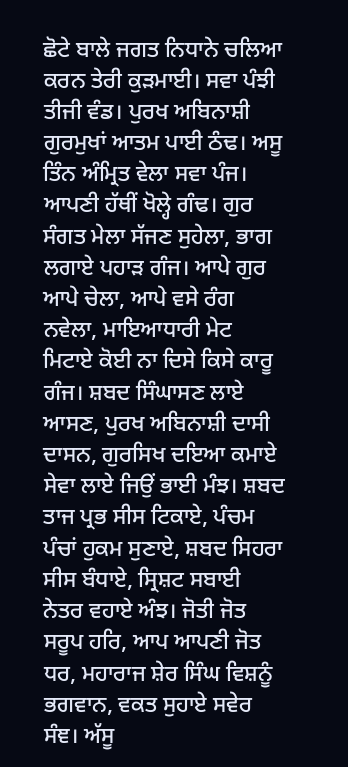ਛੋਟੇ ਬਾਲੇ ਜਗਤ ਨਿਧਾਨੇ ਚਲਿਆ ਕਰਨ ਤੇਰੀ ਕੁੜਮਾਈ। ਸਵਾ ਪੰਝੀ ਤੀਜੀ ਵੰਡ। ਪੁਰਖ ਅਬਿਨਾਸ਼ੀ ਗੁਰਮੁਖਾਂ ਆਤਮ ਪਾਈ ਠੰਢ। ਅਸੂ ਤਿੰਨ ਅੰਮ੍ਰਿਤ ਵੇਲਾ ਸਵਾ ਪੰਜ। ਆਪਣੀ ਹੱਥੀਂ ਖੋਲ੍ਹੇ ਗੰਢ। ਗੁਰ ਸੰਗਤ ਮੇਲਾ ਸੱਜਣ ਸੁਹੇਲਾ, ਭਾਗ ਲਗਾਏ ਪਹਾੜ ਗੰਜ। ਆਪੇ ਗੁਰ ਆਪੇ ਚੇਲਾ, ਆਪੇ ਵਸੇ ਰੰਗ ਨਵੇਲਾ, ਮਾਇਆਧਾਰੀ ਮੇਟ ਮਿਟਾਏ ਕੋਈ ਨਾ ਦਿਸੇ ਕਿਸੇ ਕਾਰੂ ਗੰਜ। ਸ਼ਬਦ ਸਿੰਘਾਸਣ ਲਾਏ ਆਸਣ, ਪੁਰਖ ਅਬਿਨਾਸ਼ੀ ਦਾਸੀ ਦਾਸਨ, ਗੁਰਸਿਖ ਦਇਆ ਕਮਾਏ ਸੇਵਾ ਲਾਏ ਜਿਉਂ ਭਾਈ ਮੰਝ। ਸ਼ਬਦ ਤਾਜ ਪ੍ਰਭ ਸੀਸ ਟਿਕਾਏ, ਪੰਚਮ ਪੰਚਾਂ ਹੁਕਮ ਸੁਣਾਏ, ਸ਼ਬਦ ਸਿਹਰਾ ਸੀਸ ਬੰਧਾਏ, ਸ੍ਰਿਸ਼ਟ ਸਬਾਈ ਨੇਤਰ ਵਹਾਏ ਅੰਝ। ਜੋਤੀ ਜੋਤ ਸਰੂਪ ਹਰਿ, ਆਪ ਆਪਣੀ ਜੋਤ ਧਰ, ਮਹਾਰਾਜ ਸ਼ੇਰ ਸਿੰਘ ਵਿਸ਼ਨੂੰ ਭਗਵਾਨ, ਵਕਤ ਸੁਹਾਏ ਸਵੇਰ ਸੰਞ। ਅੱਸੂ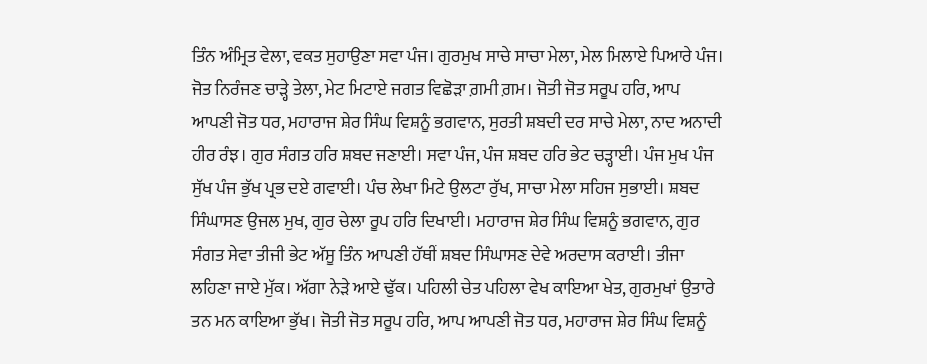ਤਿੰਨ ਅੰਮ੍ਰਿਤ ਵੇਲਾ, ਵਕਤ ਸੁਹਾਉਣਾ ਸਵਾ ਪੰਜ। ਗੁਰਮੁਖ ਸਾਚੇ ਸਾਚਾ ਮੇਲਾ, ਮੇਲ ਮਿਲਾਏ ਪਿਆਰੇ ਪੰਜ। ਜੋਤ ਨਿਰੰਜਣ ਚਾੜ੍ਹੇ ਤੇਲਾ, ਮੇਟ ਮਿਟਾਏ ਜਗਤ ਵਿਛੋੜਾ ਗ਼ਮੀ ਗ਼ਮ। ਜੋਤੀ ਜੋਤ ਸਰੂਪ ਹਰਿ, ਆਪ ਆਪਣੀ ਜੋਤ ਧਰ, ਮਹਾਰਾਜ ਸ਼ੇਰ ਸਿੰਘ ਵਿਸ਼ਨੂੰ ਭਗਵਾਨ, ਸੁਰਤੀ ਸ਼ਬਦੀ ਦਰ ਸਾਚੇ ਮੇਲਾ, ਨਾਦ ਅਨਾਦੀ ਹੀਰ ਰੰਝ। ਗੁਰ ਸੰਗਤ ਹਰਿ ਸ਼ਬਦ ਜਣਾਈ। ਸਵਾ ਪੰਜ, ਪੰਜ ਸ਼ਬਦ ਹਰਿ ਭੇਟ ਚੜ੍ਹਾਈ। ਪੰਜ ਮੁਖ ਪੰਜ ਸੁੱਖ ਪੰਜ ਭੁੱਖ ਪ੍ਰਭ ਦਏ ਗਵਾਈ। ਪੰਚ ਲੇਖਾ ਮਿਟੇ ਉਲਟਾ ਰੁੱਖ, ਸਾਚਾ ਮੇਲਾ ਸਹਿਜ ਸੁਭਾਈ। ਸ਼ਬਦ ਸਿੰਘਾਸਣ ਉਜਲ ਮੁਖ, ਗੁਰ ਚੇਲਾ ਰੂਪ ਹਰਿ ਦਿਖਾਈ। ਮਹਾਰਾਜ ਸ਼ੇਰ ਸਿੰਘ ਵਿਸ਼ਨੂੰ ਭਗਵਾਨ, ਗੁਰ ਸੰਗਤ ਸੇਵਾ ਤੀਜੀ ਭੇਟ ਅੱਸੂ ਤਿੰਨ ਆਪਣੀ ਹੱਥੀਂ ਸ਼ਬਦ ਸਿੰਘਾਸਣ ਦੇਵੇ ਅਰਦਾਸ ਕਰਾਈ। ਤੀਜਾ ਲਹਿਣਾ ਜਾਏ ਮੁੱਕ। ਅੱਗਾ ਨੇੜੇ ਆਏ ਢੁੱਕ। ਪਹਿਲੀ ਚੇਤ ਪਹਿਲਾ ਵੇਖ ਕਾਇਆ ਖੇਤ, ਗੁਰਮੁਖਾਂ ਉਤਾਰੇ ਤਨ ਮਨ ਕਾਇਆ ਭੁੱਖ। ਜੋਤੀ ਜੋਤ ਸਰੂਪ ਹਰਿ, ਆਪ ਆਪਣੀ ਜੋਤ ਧਰ, ਮਹਾਰਾਜ ਸ਼ੇਰ ਸਿੰਘ ਵਿਸ਼ਨੂੰ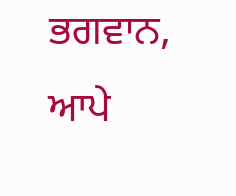ਭਗਵਾਨ, ਆਪੇ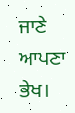ਜਾਣੇ ਆਪਣਾ ਭੇਖ।